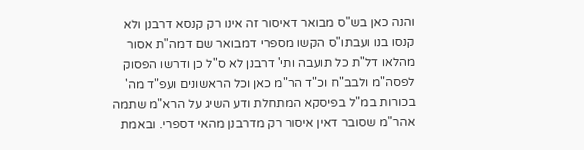והנה כאן בש"ס מבואר דאיסור זה אינו רק קנסא דרבנן ולא קנסו בנו ועבתו"ס הקשו מספרי דמבואר שם דמה"ת אסור מהלאו דל"ת כל תועבה ותי' דרבנן לא ס"ל כן ודרשו הפסוק לפסה"מ ולבב"ח וכ"ד הר"מ כאן וכל הראשונים ועפ"ד מה' בכורות במ"ל בפיסקא המתחלת ודע השיג על הרא"מ שתמה אהר"מ שסובר דאין איסור רק מדרבנן מהאי דספרי. ובאמת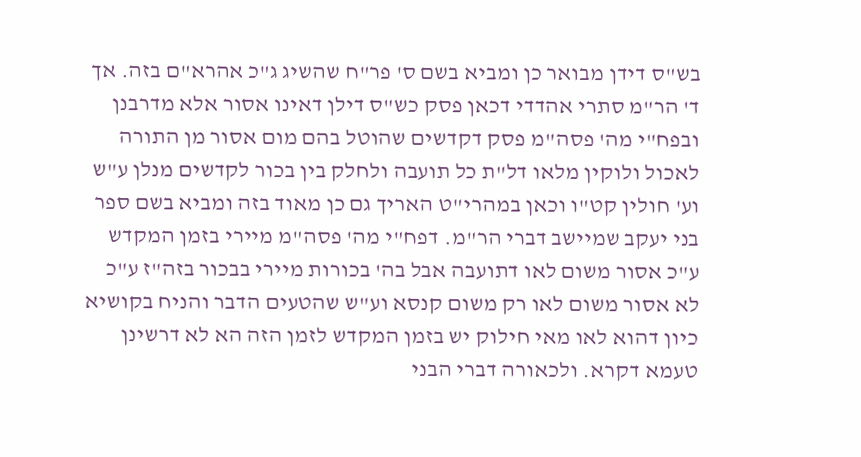בש"ס דידן מבואר כן ומביא בשם ס' פר"ח שהשיג ג"כ אהרא"ם בזה. אך ד' הר"מ סתרי אהדדי דכאן פסק כש"ס דילן דאינו אסור אלא מדרבנן ובפח"י מה' פסה"מ פסק דקדשים שהוטל בהם מום אסור מן התורה לאכול ולוקין מלאו דל"ת כל תועבה ולחלק בין בכור לקדשים מנלן ע"ש וע' חולין קט"ו וכאן במהרי"ט האריך גם כן מאוד בזה ומביא בשם ספר בני יעקב שמיישב דברי הר"מ. דפח"י מה' פסה"מ מיירי בזמן המקדש ע"כ אסור משום לאו דתועבה אבל בה' בכורות מיירי בבכור בזה"ז ע"כ לא אסור משום לאו רק משום קנסא וע"ש שהטעים הדבר והניח בקושיא כיון דהוא לאו מאי חילוק יש בזמן המקדש לזמן הזה הא לא דרשינן טעמא דקרא. ולכאורה דברי הבני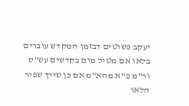יעקב פשוטים דבזמן המקדש עוברים בלאו אם מטיל מום בקדשים עש"ס ור"מ פ"א מהא"מ אם כן שייך שפיר הלאו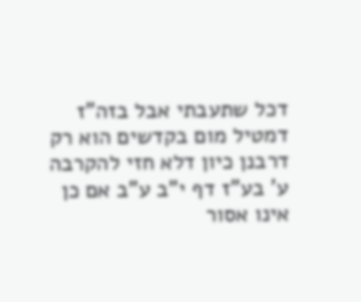דכל שתעבתי אבל בזה"ז דמטיל מום בקדשים הוא רק דרבנן כיון דלא חזי להקרבה ע' בע"ז דף י"ב ע"ב אם כן אינו אסור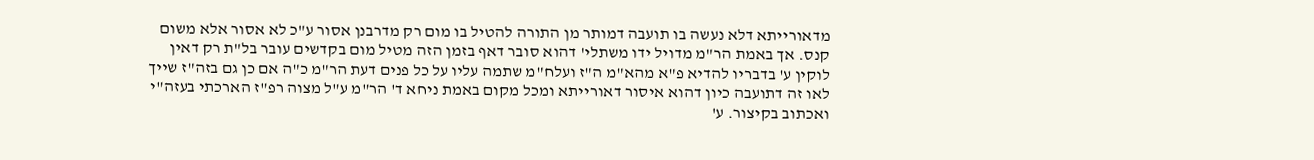מדאורייתא דלא נעשה בו תועבה דמותר מן התורה להטיל בו מום רק מדרבנן אסור ע"כ לא אסור אלא משום קנס. אך באמת הר"מ מדויל ידו משתלי' דהוא סובר דאף בזמן הזה מטיל מום בקדשים עובר בל"ת רק דאין לוקין ע' בדבריו להדיא פ"א מהא"מ ה"ז ועלח"מ שתמה עליו על כל פנים דעת הר"מ כ"ה אם כן גם בזה"ז שייך לאו זה דתועבה כיון דהוא איסור דאורייתא ומכל מקום באמת ניחא ד' הר"מ ע"ל מצוה רפ"ז הארכתי בעזה"י ואכתוב בקיצור. ע'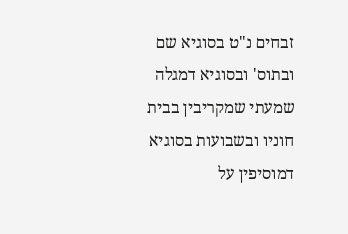זבחים נ"ט בסוגיא שם ובתוס' ובסוגיא דמגלה שמעתי שמקריבין בבית חוניו ובשבועות בסוגיא דמוסיפין על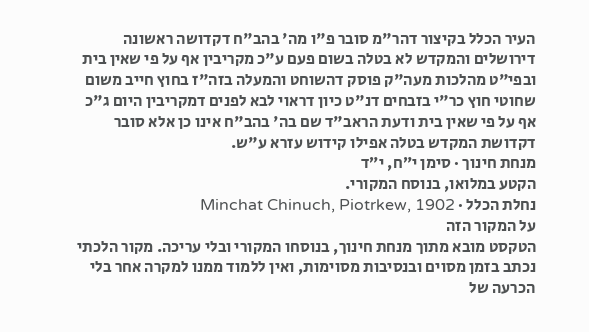העיר הכלל בקיצור דהר"מ סובר פ"ו מה' בהב"ח דקדושה ראשונה דירושלים והמקדש לא בטלה בשום פעם ע"כ מקריבין אף על פי שאין בית ובפי"ט מהלכות מעה"ק פוסק דהשוחט והמעלה בזה"ז בחוץ חייב משום שחוטי חוץ כר"י בזבחים דנ"ט כיון דראוי לבא לפנים דמקריבין היום ג"כ אף על פי שאין בית ודעת הראב"ד שם בה' בהב"ח אינו כן אלא סובר דקדושת המקדש בטלה אפילו קידוש עזרא ע"ש.
מנחת חינוך · סימן י״ח, י״ד
הקטע במלואו, בנוסח המקורי.
נחלת הכלל · Minchat Chinuch, Piotrkew, 1902
על המקור הזה
הטקסט מובא מתוך מנחת חינוך, בנוסחו המקורי ובלי עריכה. מקור הלכתי נכתב בזמן מסוים ובנסיבות מסוימות, ואין ללמוד ממנו למקרה אחר בלי הכרעה של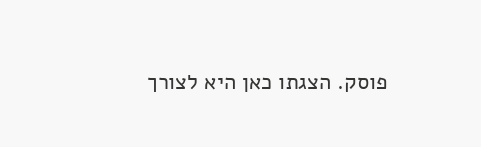פוסק. הצגתו כאן היא לצורך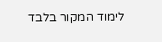לימוד המקור בלבד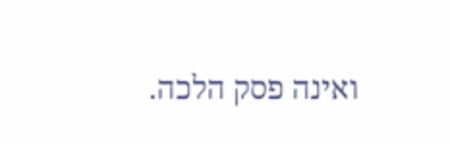ואינה פסק הלכה.